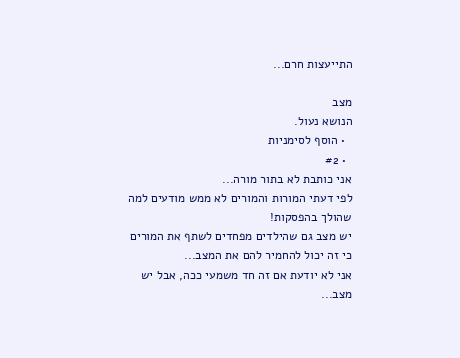התייעצות חרם...

מצב
הנושא נעול.
  • הוסף לסימניות
  • #2
אני כותבת לא בתור מורה...
לפי דעתי המורות והמורים לא ממש מודעים למה שהולך בהפסקות!
יש מצב גם שהילדים מפחדים לשתף את המורים כי זה יכול להחמיר להם את המצב...
אני לא יודעת אם זה חד משמעי ככה, אבל יש מצב...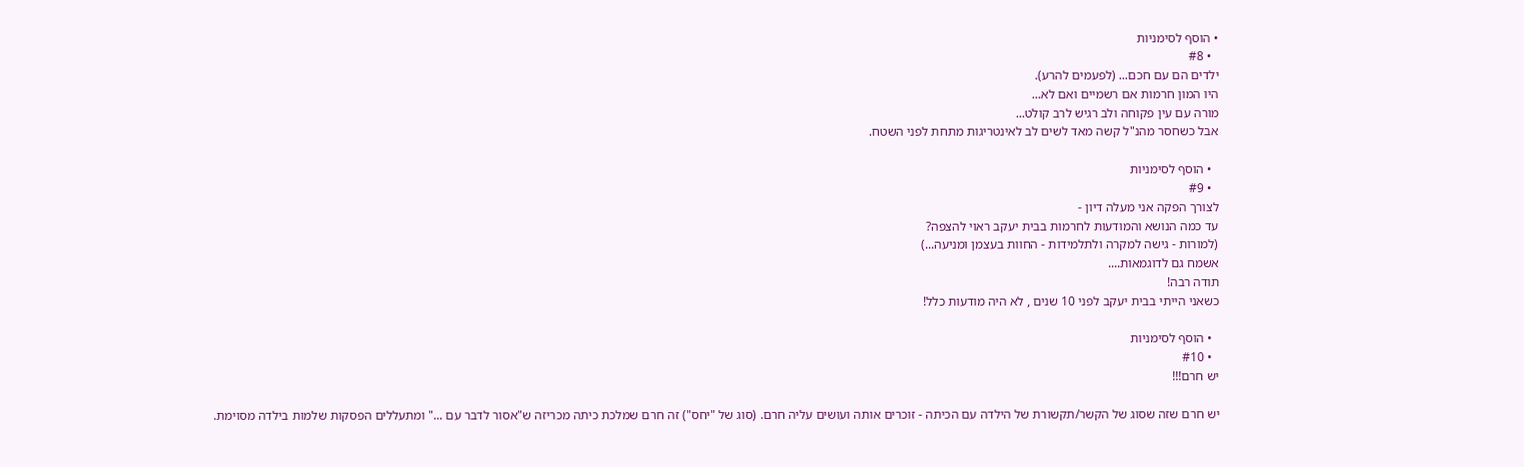• הוסף לסימניות
  • #8
ילדים הם עם חכם... (לפעמים להרע).
היו המון חרמות אם רשמיים ואם לא...
מורה עם עין פקוחה ולב רגיש לרב קולט...
אבל כשחסר מהנ"ל קשה מאד לשים לב לאינטריגות מתחת לפני השטח.

  • הוסף לסימניות
  • #9
לצורך הפקה אני מעלה דיון -
עד כמה הנושא והמודעות לחרמות בבית יעקב ראוי להצפה?
(למורות - גישה למקרה ולתלמידות - החוות בעצמן ומניעה...)
אשמח גם לדוגמאות....
תודה רבה!
כשאני הייתי בבית יעקב לפני 10 שנים , לא היה מודעות כלל!

  • הוסף לסימניות
  • #10
יש חרם!!!

יש חרם שזה שסוג של הקשר/תקשורת של הילדה עם הכיתה - זוכרים אותה ועושים עליה חרם. (סוג של "יחס") זה חרם שמלכת כיתה מכריזה ש"אסור לדבר עם ..." ומתעללים הפסקות שלמות בילדה מסוימת.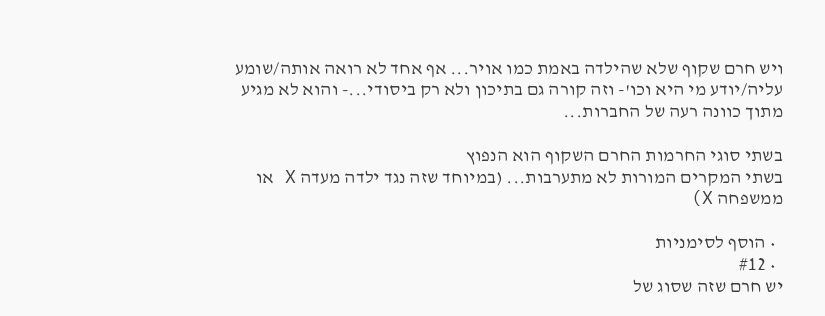ויש חרם שקוף שלא שהילדה באמת כמו אויר... אף אחד לא רואה אותה/שומע עליה/יודע מי היא וכו'- וזה קורה גם בתיכון ולא רק ביסודי...- והוא לא מגיע מתוך כוונה רעה של החברות...

בשתי סוגי החרמות החרם השקוף הוא הנפוץ
בשתי המקרים המורות לא מתערבות... (במיוחד שזה נגד ילדה מעדה X או ממשפחה X)

  • הוסף לסימניות
  • #12
יש חרם שזה שסוג של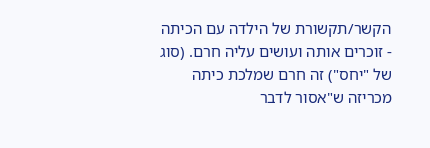הקשר/תקשורת של הילדה עם הכיתה - זוכרים אותה ועושים עליה חרם. (סוג של "יחס") זה חרם שמלכת כיתה מכריזה ש"אסור לדבר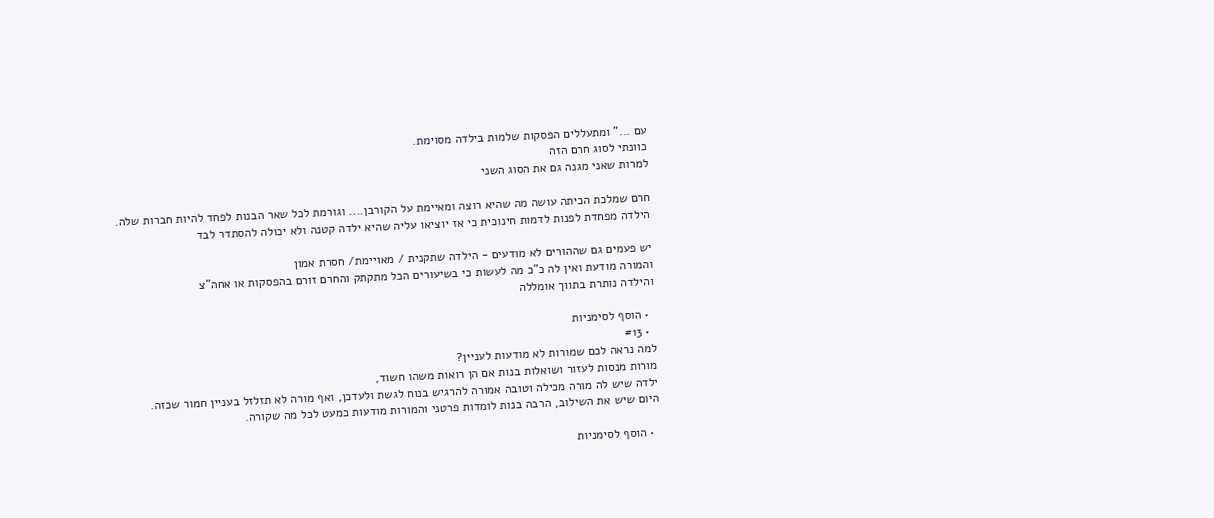עם ..." ומתעללים הפסקות שלמות בילדה מסוימת.
כוונתי לסוג חרם הזה
למרות שאני מגנה גם את הסוג השני

חרם שמלכת הכיתה עושה מה שהיא רוצה ומאיימת על הקורבן.... וגורמת לכל שאר הבנות לפחד להיות חברות שלה.
הילדה מפחדת לפנות לדמות חינוכית כי אז יוציאו עליה שהיא ילדה קטנה ולא יכולה להסתדר לבד

יש פעמים גם שההורים לא מודעים - הילדה שתקנית / מאויימת/ חסרת אמון
והמורה מודעת ואין לה כ"כ מה לעשות כי בשיעורים הכל מתקתק והחרם זורם בהפסקות או אחה"צ
והילדה נותרת בתווך אומללה

  • הוסף לסימניות
  • #13
למה נראה לכם שמורות לא מודעות לעניין?
מורות מנסות לעזור ושואלות בנות אם הן רואות משהו חשוד,
ילדה שיש לה מורה מכילה וטובה אמורה להרגיש בנוח לגשת ולעדכן, ואף מורה לא תזלזל בעניין חמור שכזה.
היום שיש את השילוב, הרבה בנות לומדות פרטני והמורות מודעות כמעט לכל מה שקורה.

  • הוסף לסימניות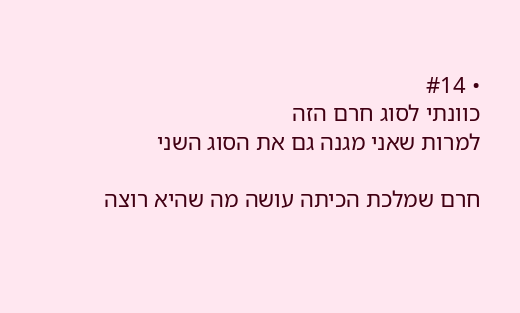• #14
כוונתי לסוג חרם הזה
למרות שאני מגנה גם את הסוג השני

חרם שמלכת הכיתה עושה מה שהיא רוצה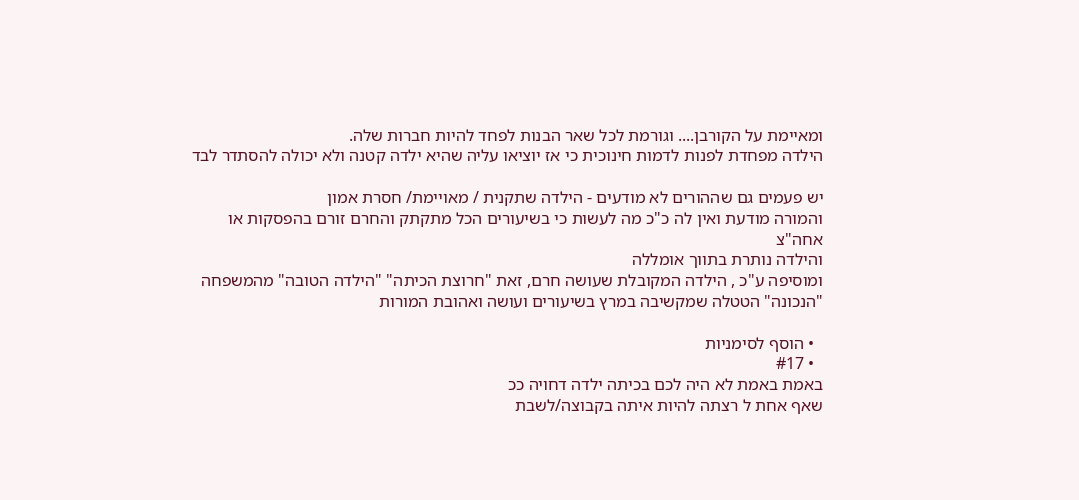ומאיימת על הקורבן.... וגורמת לכל שאר הבנות לפחד להיות חברות שלה.
הילדה מפחדת לפנות לדמות חינוכית כי אז יוציאו עליה שהיא ילדה קטנה ולא יכולה להסתדר לבד

יש פעמים גם שההורים לא מודעים - הילדה שתקנית / מאויימת/ חסרת אמון
והמורה מודעת ואין לה כ"כ מה לעשות כי בשיעורים הכל מתקתק והחרם זורם בהפסקות או אחה"צ
והילדה נותרת בתווך אומללה
ומוסיפה ע"כ , הילדה המקובלת שעושה חרם, זאת "חרוצת הכיתה" "הילדה הטובה" מהמשפחה "הנכונה" הטטלה שמקשיבה במרץ בשיעורים ועושה ואהובת המורות

  • הוסף לסימניות
  • #17
באמת באמת לא היה לכם בכיתה ילדה דחויה ככ
שאף אחת ל רצתה להיות איתה בקבוצה/לשבת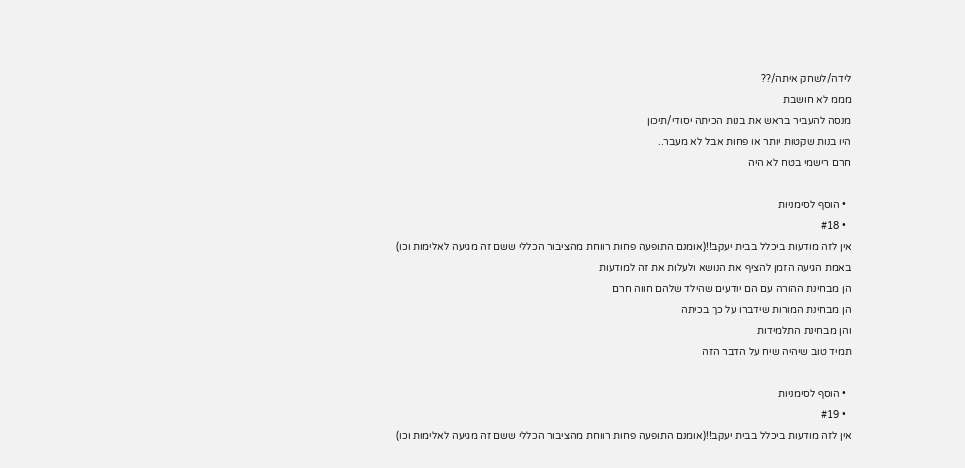לידה/לשחק איתה/??
מממ לא חושבת
מנסה להעביר בראש את בנות הכיתה יסודי/תיכון
היו בנות שקטות יותר או פחות אבל לא מעבר..
חרם רישמי בטח לא היה

  • הוסף לסימניות
  • #18
אין לזה מודעות ביכלל בבית יעקב!!(אומנם התופעה פחות רווחת מהציבור הכללי ששם זה מגיעה לאלימות וכו)
באמת הגיעה הזמן להציף את הנושא ולעלות את זה למודעות
הן מבחינת ההורה עם הם יודעים שהילד שלהם חווה חרם
הן מבחינת המורות שידברו על כך בכיתה
והן מבחינת התלמידות
תמיד טוב שיהיה שיח על הדבר הזה

  • הוסף לסימניות
  • #19
אין לזה מודעות ביכלל בבית יעקב!!(אומנם התופעה פחות רווחת מהציבור הכללי ששם זה מגיעה לאלימות וכו)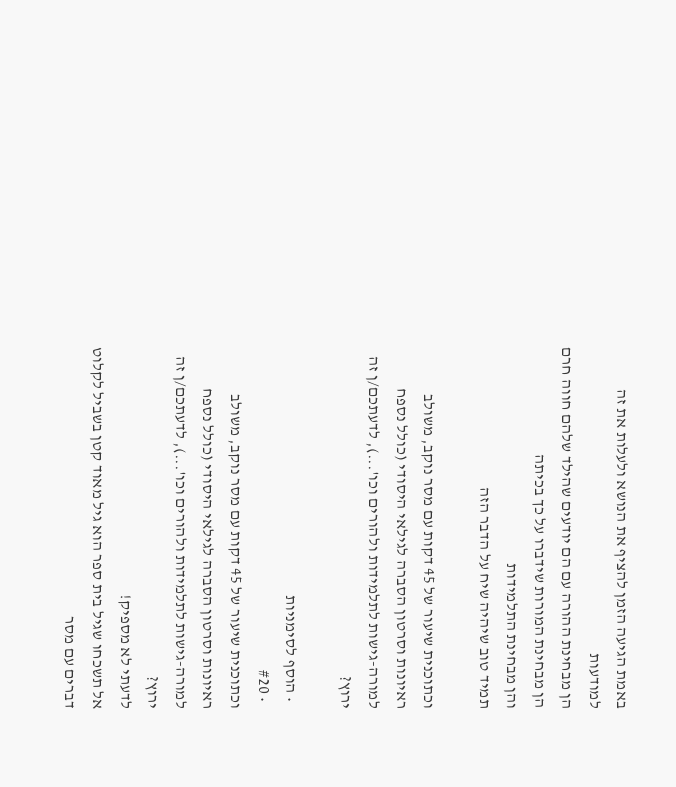באמת הגיעה הזמן להציף את הנושא ולעלות את זה למודעות
הן מבחינת ההורה עם הם יודעים שהילד שלהם חווה חרם
הן מבחינת המורות שידברו על כך בכיתה
והן מבחינת התלמידות
תמיד טוב שיהיה שיח על הדבר הזה

וכתוכנית שיעור של 45 דקות עם מסר נוקב, משולב ראיונות וסרטון הסברה לגילאי היסודי (כולל נספח למורה-גישות לתלמידות ולהורים וכו'...), לדעתכם/ן זה ירוץ?

  • הוסף לסימניות
  • #20
וכתוכנית שיעור של 45 דקות עם מסר נוקב, משולב ראיונות וסרטון הסברה לגילאי היסודי (כולל נספח למורה-גישות לתלמידות ולהורים וכו'...), לדעתכם/ן זה ירוץ?
לדעתי לא מספיק!
אל תשכחו שגיל בית ספר הוא גיל מאוד קטן בשביל לקלוט דברים עם מסר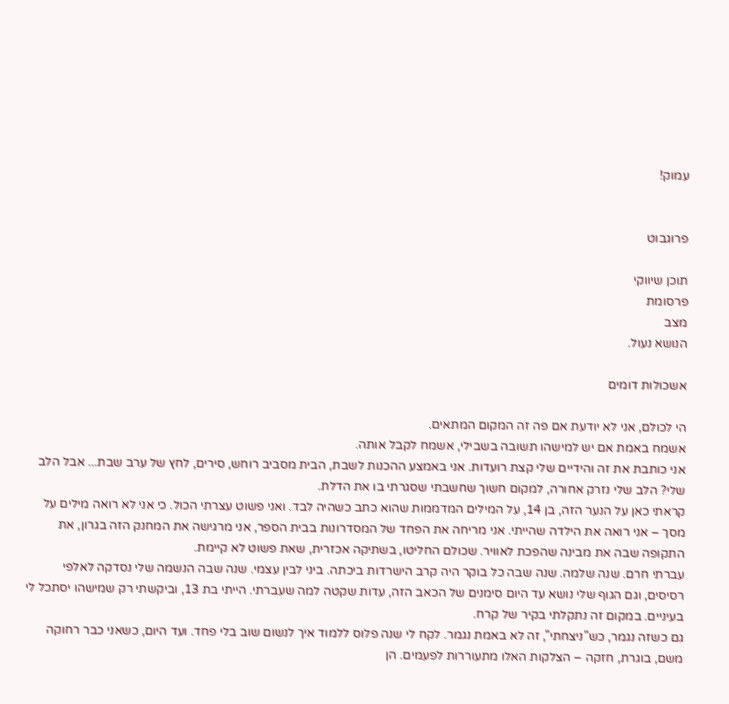עמוק!


פרוגבוט

תוכן שיווקי
פרסומת
מצב
הנושא נעול.

אשכולות דומים

הי לכולם, אני לא יודעת אם פה זה המקום המתאים.
אשמח באמת אם יש למישהו תשובה בשבילי, אשמח לקבל אותה.
אני כותבת את זה והידיים שלי קצת רועדות. אני באמצע ההכנות לשבת, הבית מסביב רוחש, סירים, לחץ של ערב שבת... אבל הלב שלי? הלב שלי נזרק אחורה, למקום חשוך שחשבתי שסגרתי בו את הדלת.
קראתי כאן על הנער הזה, בן 14, על המילים המדממות שהוא כתב כשהיה לבד. ואני פשוט עצרתי הכול. כי אני לא רואה מילים על מסך – אני רואה את הילדה שהייתי. אני מריחה את הפחד של המסדרונות בבית הספר, אני מרגישה את המחנק הזה בגרון, את התקופה שבה את מבינה שהפכת לאוויר. שכולם החליטו, בשתיקה אכזרית, שאת פשוט לא קיימת.
עברתי חרם. שנה שלמה. שנה שבה כל בוקר היה קרב הישרדות ביכתה. ביני לבין עצמי. שנה שבה הנשמה שלי נסדקה לאלפי רסיסים, וגם הגוף שלי נושא עד היום סימנים של הכאב הזה, עדות שקטה למה שעברתי. הייתי בת 13, וביקשתי רק שמישהו יסתכל לי בעיניים. במקום זה נתקלתי בקיר של קרח.
גם כשזה נגמר, כש"ניצחתי", זה לא באמת נגמר. לקח לי שנה פלוס ללמוד איך לנשום שוב בלי פחד. ועד היום, כשאני כבר רחוקה משם, בוגרת, חזקה – הצלקות האלו מתעוררות לפעמים. הן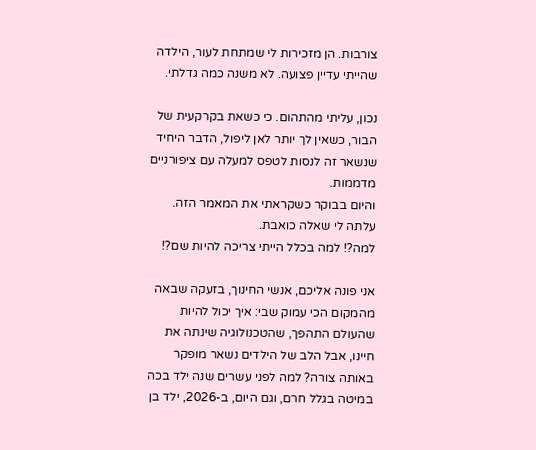צורבות. הן מזכירות לי שמתחת לעור, הילדה שהייתי עדיין פצועה. לא משנה כמה גדלתי.

נכון, עליתי מהתהום. כי כשאת בקרקעית של הבור, כשאין לך יותר לאן ליפול, הדבר היחיד שנשאר זה לנסות לטפס למעלה עם ציפורניים מדממות.
והיום בבוקר כשקראתי את המאמר הזה. עלתה לי שאלה כואבת.
למה?! למה בכלל הייתי צריכה להיות שם?!

אני פונה אליכם, אנשי החינוך, בזעקה שבאה מהמקום הכי עמוק שבי: איך יכול להיות שהעולם התהפך, שהטכנולוגיה שינתה את חיינו, אבל הלב של הילדים נשאר מופקר באותה צורה? למה לפני עשרים שנה ילד בכה במיטה בגלל חרם, וגם היום, ב-2026, ילד בן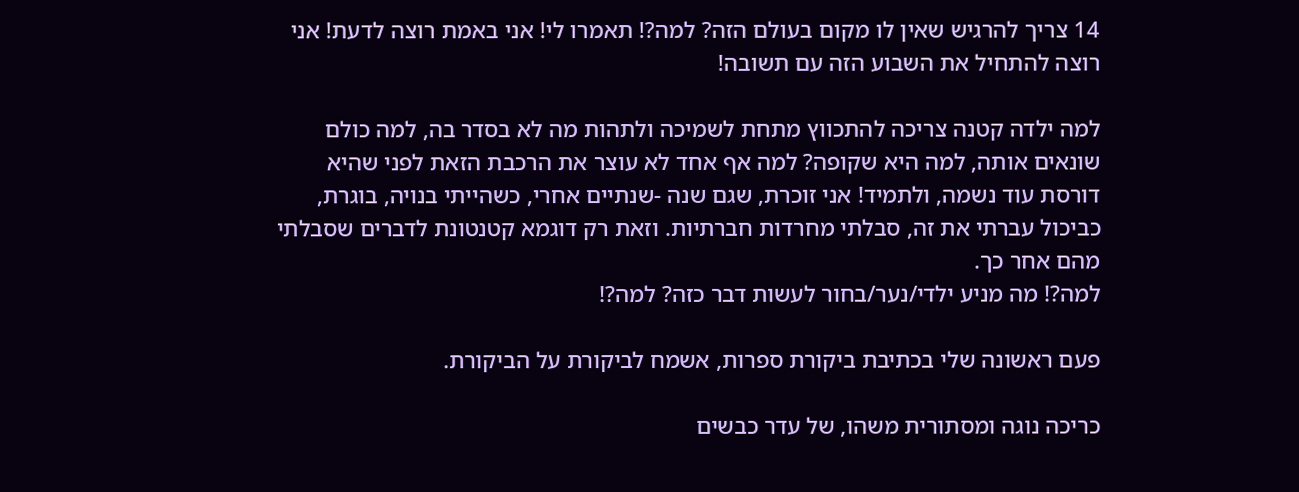14 צריך להרגיש שאין לו מקום בעולם הזה? למה?! תאמרו לי! אני באמת רוצה לדעת! אני רוצה להתחיל את השבוע הזה עם תשובה!

למה ילדה קטנה צריכה להתכווץ מתחת לשמיכה ולתהות מה לא בסדר בה, למה כולם שונאים אותה, למה היא שקופה? למה אף אחד לא עוצר את הרכבת הזאת לפני שהיא דורסת עוד נשמה, ולתמיד! אני זוכרת, שגם שנה -שנתיים אחרי, כשהייתי בנויה, בוגרת, כביכול עברתי את זה, סבלתי מחרדות חברתיות. וזאת רק דוגמא קטנטונת לדברים שסבלתי מהם אחר כך.
למה?! מה מניע ילדי/נער/בחור לעשות דבר כזה? למה?!

פעם ראשונה שלי בכתיבת ביקורת ספרות, אשמח לביקורת על הביקורת.

כריכה נוגה ומסתורית משהו, של עדר כבשים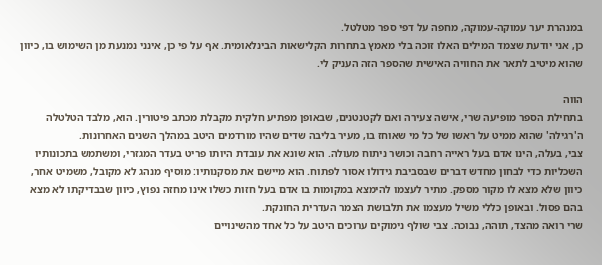במנהרת יער עמוקה-עמוקה, מחפה על דפי ספר מטלטל.
כן, אני יודעת שצמד המילים האלו זוכה בלי מאמץ בתחרות הקלישאות הבינלאומית. אף על פי כן, אינני נמנעת מן השימוש בו, כיוון שהוא מיטיב לתאר את החוויה האישית שהספר הזה העניק לי.

הווה
בתחילת הספר מופיעה שרי, אישה צעירה ואם לקטנטנים, שבאופן מפתיע חלקית מקבלת מכתב פיטורין. הוא, מלבד הטלטלה ה'רגילה' שהוא ממיט על ראשו של כל מי שאוחז בו, מעיר בליבה שדים שהיו מורדמים היטב במהלך השנים האחרונות.
צבי, בעלה, הינו אדם בעל ראייה רחבה וכושר ניתוח מעולה. הוא שונא את עובדת היותו פריט בעדר המגזרי, ומשתמש בתכונותיו השכליות כדי לבחון מחדש דברים שבסביבת גידולו אסור לפתוח. הוא מיישם את מסקנותיו: מוסיף מנהג לא מקובל, משמיט אחר, כיוון שלא מצא לו מקור מספק. מתיר לעצמו להימצא במקומות בו אדם בעל חזות כשלו אינו מחזה נפוץ, כיוון שבבדיקתו לא מצא בהם פסול. ובאופן כללי משיל מעצמו את תלבושת הצמר העדרית החונקת.
שרי רואה מהצד, תוהה, נבוכה. צבי שולף נימוקים ערוכים היטב על כל אחד מהשינויים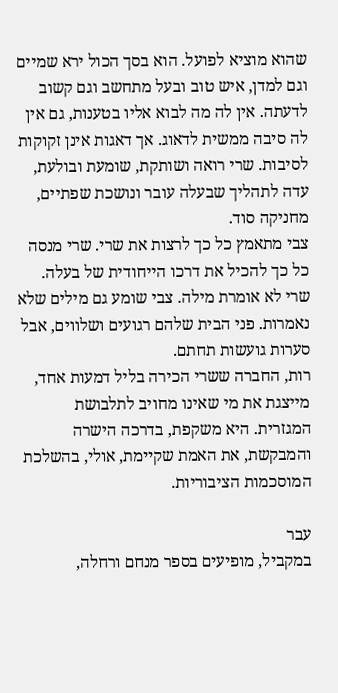שהוא מוציא לפועל. הוא בסך הכול ירא שמיים וגם למדן, איש טוב ובעל מתחשב וגם קשוב לדעתה. אין לה מה לבוא אליו בטענות, גם אין לה סיבה ממשית לדאוג. אך דאגות אינן זקוקות לסיבות. שרי רואה ושותקת, שומעת ובולעת, עדה לתהליך שבעלה עובר ונושכת שפתיים, מחניקה סוד.
צבי מתאמץ כל כך לרצות את שרי. שרי מנסה כל כך להכיל את דרכו הייחודית של בעלה. שרי לא אומרת מילה. צבי שומע גם מילים שלא נאמרות. פני הבית שלהם רגועים ושלווים, אבל סערות גועשות תחתם.
רות, החברה ששרי הכירה בליל דמעות אחד, מייצגת את מי שאינו מחויב לתלבושת המגזרית. היא משקפת, בדרכה הישרה והמבקשת, את האמת שקיימת, אולי, בהשלכת המוסכמות הציבוריות.

עבר
במקביל, מופיעים בספר מנחם ורחלה,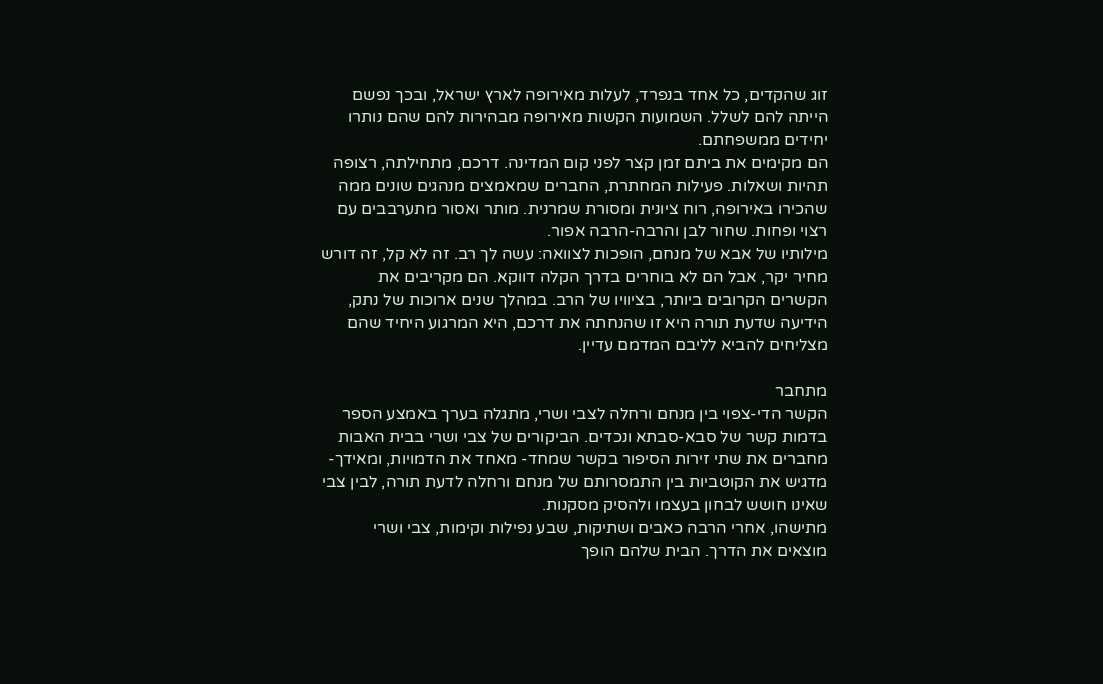זוג שהקדים, כל אחד בנפרד, לעלות מאירופה לארץ ישראל, ובכך נפשם הייתה להם לשלל. השמועות הקשות מאירופה מבהירות להם שהם נותרו יחידים ממשפחתם.
הם מקימים את ביתם זמן קצר לפני קום המדינה. דרכם, מתחילתה, רצופה תהיות ושאלות. פעילות המחתרת, החברים שמאמצים מנהגים שונים ממה שהכירו באירופה, רוח ציונית ומסורת שמרנית. מותר ואסור מתערבבים עם רצוי ופחות. שחור לבן והרבה-הרבה אפור.
מילותיו של אבא של מנחם, הופכות לצוואה: עשה לך רב. זה לא קל, זה דורש מחיר יקר, אבל הם לא בוחרים בדרך הקלה דווקא. הם מקריבים את הקשרים הקרובים ביותר, בציוויו של הרב. במהלך שנים ארוכות של נתק, הידיעה שדעת תורה היא זו שהנחתה את דרכם, היא המרגוע היחיד שהם מצליחים להביא לליבם המדמם עדיין.

מתחבר
הקשר הדי-צפוי בין מנחם ורחלה לצבי ושרי, מתגלה בערך באמצע הספר בדמות קשר של סבא-סבתא ונכדים. הביקורים של צבי ושרי בבית האבות מחברים את שתי זירות הסיפור בקשר שמחד- מאחד את הדמויות, ומאידך- מדגיש את הקוטביות בין התמסרותם של מנחם ורחלה לדעת תורה, לבין צבי שאינו חושש לבחון בעצמו ולהסיק מסקנות.
מתישהו, אחרי הרבה כאבים ושתיקות, שבע נפילות וקימות, צבי ושרי מוצאים את הדרך. הבית שלהם הופך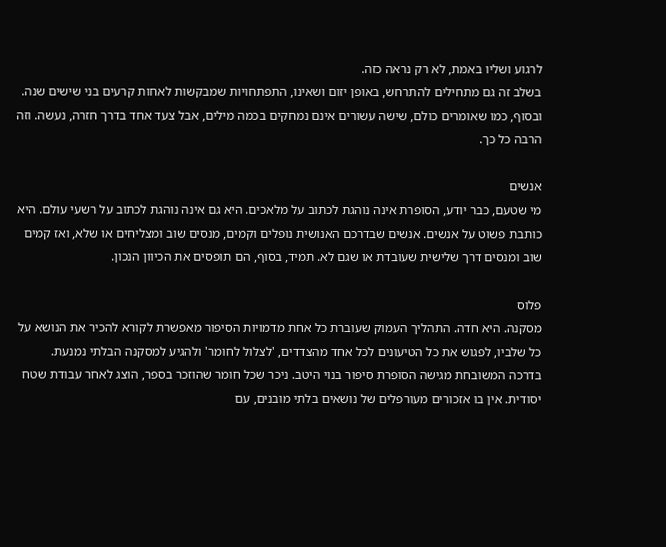לרגוע ושליו באמת, לא רק נראה כזה.
בשלב זה גם מתחילים להתרחש, באופן יזום ושאינו, התפתחויות שמבקשות לאחות קרעים בני שישים שנה.
ובסוף, כמו שאומרים כולם, שישה עשורים אינם נמחקים בכמה מילים, אבל צעד אחד בדרך חזרה, נעשה. וזה הרבה כל כך.

אנשים
מי שטעם, כבר יודע, הסופרת אינה נוהגת לכתוב על מלאכים. היא גם אינה נוהגת לכתוב על רשעי עולם. היא כותבת פשוט על אנשים. אנשים שבדרכם האנושית נופלים וקמים, מנסים שוב ומצליחים או שלא, ואז קמים שוב ומנסים דרך שלישית שעובדת או שגם לא. תמיד, בסוף, הם תופסים את הכיוון הנכון.

פלוס
מסקנה. היא חדה. התהליך העמוק שעוברת כל אחת מדמויות הסיפור מאפשרת לקורא להכיר את הנושא על כל שלביו, לפגוש את כל הטיעונים לכל אחד מהצדדים, 'לצלול לחומר' ולהגיע למסקנה הבלתי נמנעת.
בדרכה המשובחת מגישה הסופרת סיפור בנוי היטב. ניכר שכל חומר שהוזכר בספר, הוצג לאחר עבודת שטח יסודית. אין בו אזכורים מעורפלים של נושאים בלתי מובנים, עם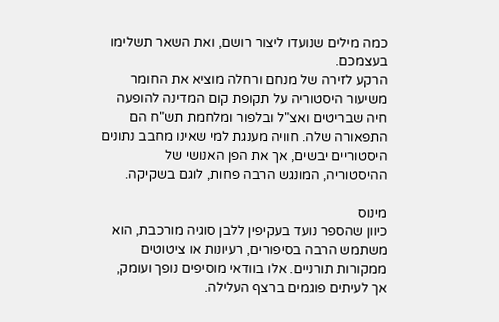כמה מילים שנועדו ליצור רושם, ואת השאר תשלימו בעצמכם.
הרקע לזירה של מנחם ורחלה מוציא את החומר משיעור היסטוריה על תקופת קום המדינה להופעה חיה שבריטים ואצ"ל ובלפור ומלחמת תש"ח הם התפאורה שלה. חוויה מענגת למי שאינו מחבב נתונים היסטוריים יבשים, אך את הפן האנושי של ההיסטוריה, המונגש הרבה פחות, לוגם בשקיקה.

מינוס
כיוון שהספר נועד בעקיפין ללבן סוגיה מורכבת, הוא משתמש הרבה בסיפורים, רעיונות או ציטוטים ממקורות תורניים. אלו בוודאי מוסיפים נופך ועומק, אך לעיתים פוגמים ברצף העלילה.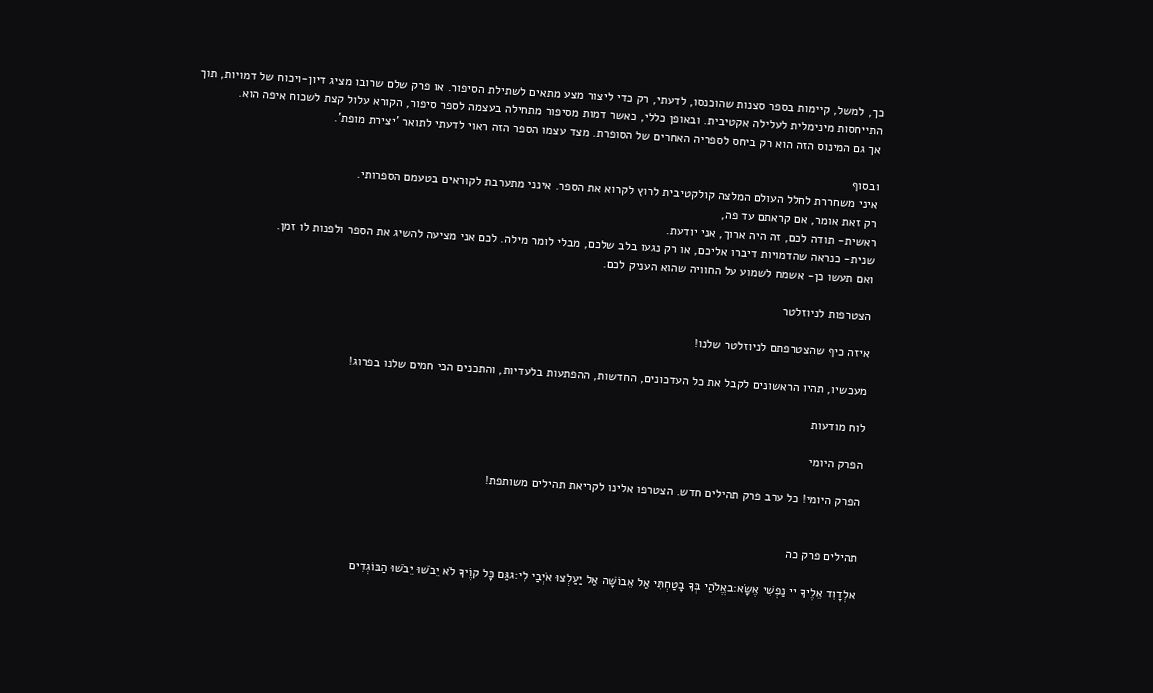כך, למשל, קיימות בספר סצנות שהוכנסו, לדעתי, רק כדי ליצור מצע מתאים לשתילת הסיפור. או פרק שלם שרובו מציג דיון-ויכוח של דמויות, תוך התייחסות מינימלית לעלילה אקטיבית. ובאופן כללי, כאשר דמות מסיפור מתחילה בעצמה לספר סיפור, הקורא עלול קצת לשכוח איפה הוא.
אך גם המינוס הזה הוא רק ביחס לספריה האחרים של הסופרת. מצד עצמו הספר הזה ראוי לדעתי לתואר 'יצירת מופת'.

ובסוף
איני משחררת לחלל העולם המלצה קולקטיבית לרוץ לקרוא את הספר. אינני מתערבת לקוראים בטעמם הספרותי.
רק זאת אומר, אם קראתם עד פה,
ראשית- תודה לכם, זה היה ארוך, אני יודעת.
שנית- כנראה שהדמויות דיברו אליכם, או רק נגעו בלב שלכם, מבלי לומר מילה. לכם אני מציעה להשיג את הספר ולפנות לו זמן.
ואם תעשו כן- אשמח לשמוע על החוויה שהוא העניק לכם.

הצטרפות לניוזלטר

איזה כיף שהצטרפתם לניוזלטר שלנו!

מעכשיו, תהיו הראשונים לקבל את כל העדכונים, החדשות, ההפתעות בלעדיות, והתכנים הכי חמים שלנו בפרוג!

לוח מודעות

הפרק היומי

הפרק היומי! כל ערב פרק תהילים חדש. הצטרפו אלינו לקריאת תהילים משותפת!


תהילים פרק כה

אלְדָוִד אֵלֶיךָ יי נַפְשִׁי אֶשָּׂא:באֱלֹהַי בְּךָ בָטַחְתִּי אַל אֵבוֹשָׁה אַל יַעַלְצוּ אֹיְבַי לִי:גגַּם כָּל קוֶֹיךָ לֹא יֵבֹשׁוּ יֵבֹשׁוּ הַבּוֹגְדִים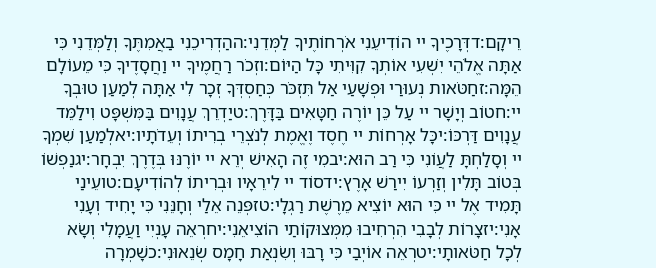רֵיקָם:דדְּרָכֶיךָ יי הוֹדִיעֵנִי אֹרְחוֹתֶיךָ לַמְּדֵנִי:ההַדְרִיכֵנִי בַאֲמִתֶּךָ וְלַמְּדֵנִי כִּי אַתָּה אֱלֹהֵי יִשְׁעִי אוֹתְךָ קִוִּיתִי כָּל הַיּוֹם:וזְכֹר רַחֲמֶיךָ יי וַחֲסָדֶיךָ כִּי מֵעוֹלָם הֵמָּה:זחַטֹּאות נְעוּרַי וּפְשָׁעַי אַל תִּזְכֹּר כְּחַסְדְּךָ זְכָר לִי אַתָּה לְמַעַן טוּבְךָ יי:חטוֹב וְיָשָׁר יי עַל כֵּן יוֹרֶה חַטָּאִים בַּדָּרֶךְ:טיַדְרֵךְ עֲנָוִים בַּמִּשְׁפָּט וִילַמֵּד עֲנָוִים דַּרְכּוֹ:יכָּל אָרְחוֹת יי חֶסֶד וֶאֱמֶת לְנֹצְרֵי בְרִיתוֹ וְעֵדֹתָיו:יאלְמַעַן שִׁמְךָ יי וְסָלַחְתָּ לַעֲוֹנִי כִּי רַב הוּא:יבמִי זֶה הָאִישׁ יְרֵא יי יוֹרֶנּוּ בְּדֶרֶךְ יִבְחָר:יגנַפְשׁוֹ בְּטוֹב תָּלִין וְזַרְעוֹ יִירַשׁ אָרֶץ:ידסוֹד יי לִירֵאָיו וּבְרִיתוֹ לְהוֹדִיעָם:טועֵינַי תָּמִיד אֶל יי כִּי הוּא יוֹצִיא מֵרֶשֶׁת רַגְלָי:טזפְּנֵה אֵלַי וְחָנֵּנִי כִּי יָחִיד וְעָנִי אָנִי:יזצָרוֹת לְבָבִי הִרְחִיבוּ מִמְּצוּקוֹתַי הוֹצִיאֵנִי:יחרְאֵה עָנְיִי וַעֲמָלִי וְשָׂא לְכָל חַטֹּאותָי:יטרְאֵה אוֹיְבַי כִּי רָבּוּ וְשִׂנְאַת חָמָס שְׂנֵאוּנִי:כשָׁמְרָה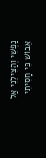נַפְשִׁי וְהַצִּילֵנִי אַל אֵבוֹשׁ כִּי חָסִיתִי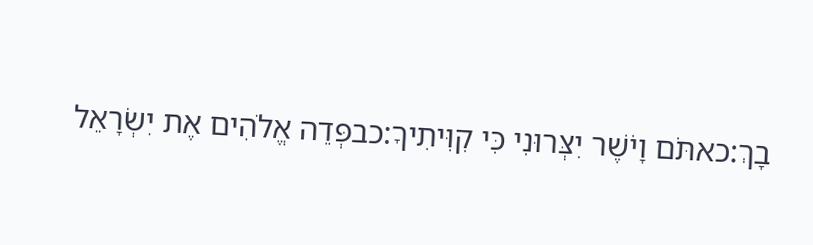בָךְ:כאתֹּם וָיֹשֶׁר יִצְּרוּנִי כִּי קִוִּיתִיךָ:כבפְּדֵה אֱלֹהִים אֶת יִשְׂרָאֵל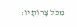מִכֹּל צָרוֹתָיו: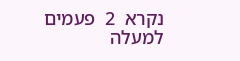נקרא  2  פעמים
למעלה